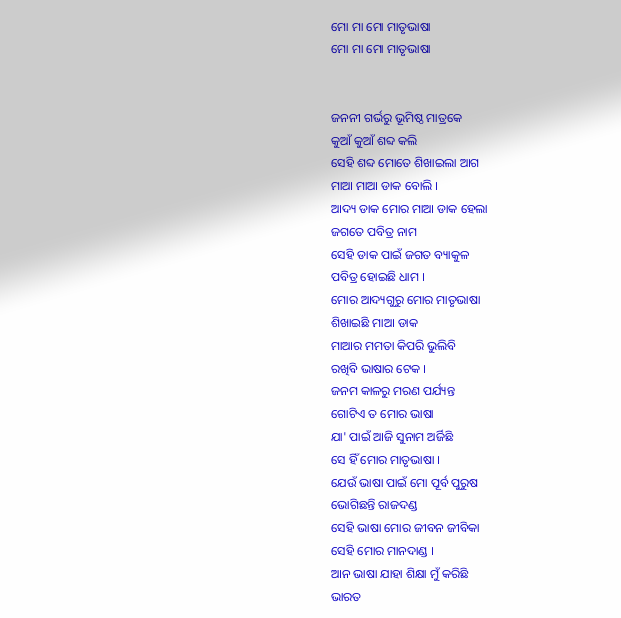ମୋ ମା ମୋ ମାତୃଭାଷା
ମୋ ମା ମୋ ମାତୃଭାଷା


ଜନନୀ ଗର୍ଭରୁ ଭୂମିଷ୍ଠ ମାତ୍ରକେ
କୁଆଁ କୁଆଁ ଶବ୍ଦ କଲି
ସେହି ଶବ୍ଦ ମୋତେ ଶିଖାଇଲା ଆଗ
ମାଆ ମାଆ ଡାକ ବୋଲି ।
ଆଦ୍ୟ ଡାକ ମୋର ମାଆ ଡାକ ହେଲା
ଜଗତେ ପବିତ୍ର ନାମ
ସେହି ଡାକ ପାଇଁ ଜଗତ ବ୍ୟାକୁଳ
ପବିତ୍ର ହୋଇଛି ଧାମ ।
ମୋର ଆଦ୍ୟଗୁରୁ ମୋର ମାତୃଭାଷା
ଶିଖାଇଛି ମାଆ ଡାକ
ମାଆର ମମତା କିପରି ଭୁଲିବି
ରଖିବି ଭାଷାର ଟେକ ।
ଜନମ କାଳରୁ ମରଣ ପର୍ଯ୍ୟନ୍ତ
ଗୋଟିଏ ତ ମୋର ଭାଷା
ଯା' ପାଇଁ ଆଜି ସୁନାମ ଅର୍ଜିଛି
ସେ ହିଁ ମୋର ମାତୃଭାଷା ।
ଯେଉଁ ଭାଷା ପାଇଁ ମୋ ପୂର୍ବ ପୁରୁଷ
ଭୋଗିଛନ୍ତି ରାଜଦଣ୍ଡ
ସେହି ଭାଷା ମୋର ଜୀବନ ଜୀବିକା
ସେହି ମୋର ମାନଦାଣ୍ଡ ।
ଆନ ଭାଷା ଯାହା ଶିକ୍ଷା ମୁଁ କରିଛି
ଭାରତ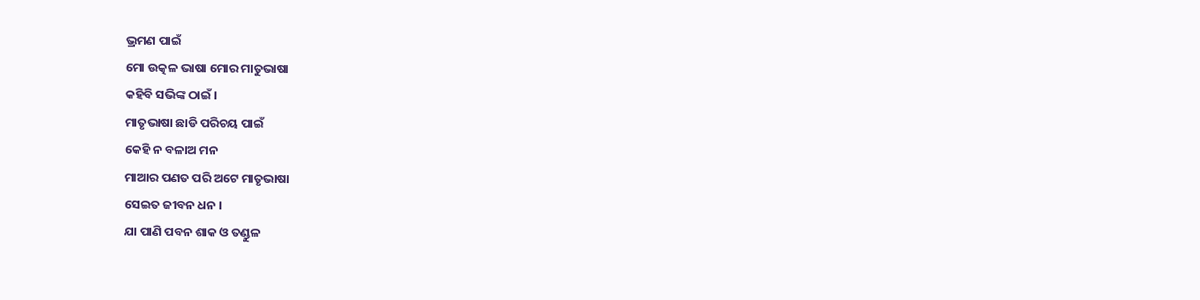ଭ୍ରମଣ ପାଇଁ
ମୋ ଉତ୍କଳ ଭାଷା ମୋର ମାତୁଭାଷା
କହିବି ସଭିଙ୍କ ଠାଇଁ ।
ମାତୃଭାଷା ଛାଡି ପରିଚୟ ପାଇଁ
କେହି ନ ବଳାଅ ମନ
ମାଆର ପଣତ ପରି ଅଟେ ମାତୃଭାଷା
ସେଇତ ଜୀବନ ଧନ ।
ଯା ପାଣି ପବନ ଶାକ ଓ ତଣ୍ଡୁଳ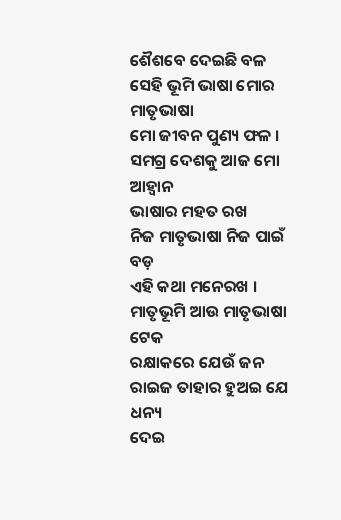ଶୈଶବେ ଦେଇଛି ବଳ
ସେହି ଭୂମି ଭାଷା ମୋର ମାତୃଭାଷା
ମୋ ଜୀବନ ପୁଣ୍ୟ ଫଳ ।
ସମଗ୍ର ଦେଶକୁ ଆଜ ମୋ ଆହ୍ୱାନ
ଭାଷାର ମହତ ରଖ
ନିଜ ମାତୃଭାଷା ନିଜ ପାଇଁ ବଡ଼
ଏହି କଥା ମନେରଖ ।
ମାତୃଭୂମି ଆଉ ମାତୃଭାଷା ଟେକ
ରକ୍ଷାକରେ ଯେଉଁ ଜନ
ରାଇଜ ତାହାର ହୁଅଇ ଯେ ଧନ୍ୟ
ଦେଇ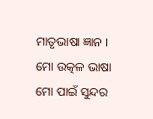ମାତୃଭାଷା ଜ୍ଞାନ ।
ମୋ ଉତ୍କଳ ଭାଷା ମୋ ପାଇଁ ସୁନ୍ଦର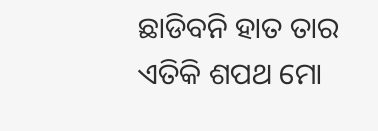ଛାଡିବନି ହାତ ତାର
ଏତିକି ଶପଥ ମୋ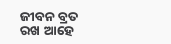ଜୀବନ ବ୍ରତ
ରଖ ଆହେ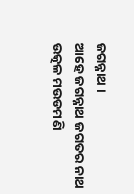ଜଗନ୍ନାଥ ।
ଆହେ ଜଗନ୍ନାଥ ଜଗତର ନାଥ
ଉତ୍କଳ ମଉଡମଣି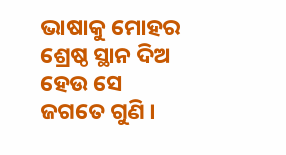ଭାଷାକୁ ମୋହର ଶ୍ରେଷ୍ଠ ସ୍ଥାନ ଦିଅ
ହେଉ ସେ ଜଗତେ ଗୁଣି ।